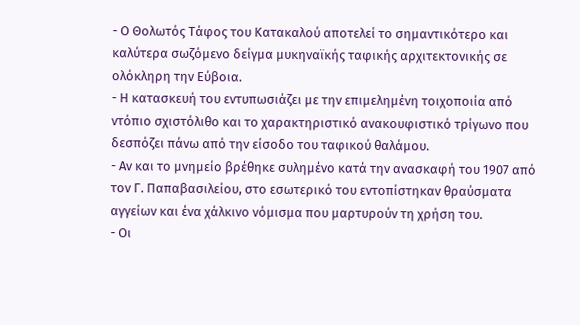- Ο Θολωτός Τάφος του Κατακαλού αποτελεί το σημαντικότερο και καλύτερα σωζόμενο δείγμα μυκηναϊκής ταφικής αρχιτεκτονικής σε ολόκληρη την Εύβοια.
- Η κατασκευή του εντυπωσιάζει με την επιμελημένη τοιχοποιία από ντόπιο σχιστόλιθο και το χαρακτηριστικό ανακουφιστικό τρίγωνο που δεσπόζει πάνω από την είσοδο του ταφικού θαλάμου.
- Αν και το μνημείο βρέθηκε συλημένο κατά την ανασκαφή του 1907 από τον Γ. Παπαβασιλείου, στο εσωτερικό του εντοπίστηκαν θραύσματα αγγείων και ένα χάλκινο νόμισμα που μαρτυρούν τη χρήση του.
- Οι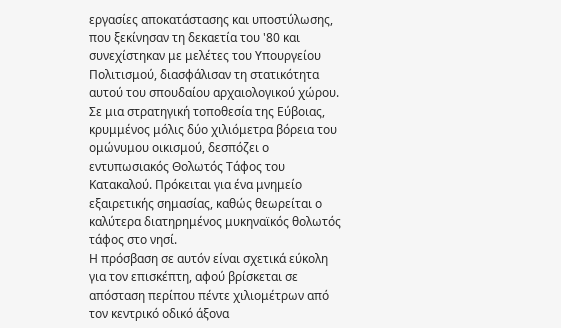εργασίες αποκατάστασης και υποστύλωσης, που ξεκίνησαν τη δεκαετία του '80 και συνεχίστηκαν με μελέτες του Υπουργείου Πολιτισμού, διασφάλισαν τη στατικότητα αυτού του σπουδαίου αρχαιολογικού χώρου.
Σε μια στρατηγική τοποθεσία της Εύβοιας, κρυμμένος μόλις δύο χιλιόμετρα βόρεια του ομώνυμου οικισμού, δεσπόζει ο εντυπωσιακός Θολωτός Τάφος του Κατακαλού. Πρόκειται για ένα μνημείο εξαιρετικής σημασίας, καθώς θεωρείται ο καλύτερα διατηρημένος μυκηναϊκός θολωτός τάφος στο νησί.
Η πρόσβαση σε αυτόν είναι σχετικά εύκολη για τον επισκέπτη, αφού βρίσκεται σε απόσταση περίπου πέντε χιλιομέτρων από τον κεντρικό οδικό άξονα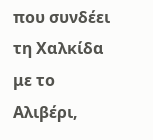που συνδέει τη Χαλκίδα με το Αλιβέρι,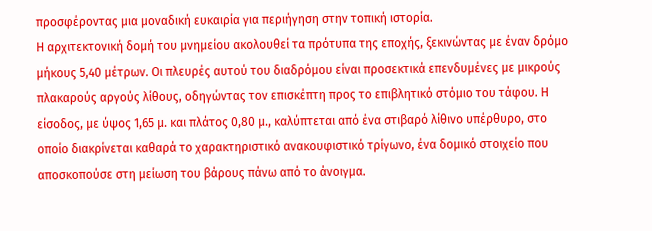προσφέροντας μια μοναδική ευκαιρία για περιήγηση στην τοπική ιστορία.
Η αρχιτεκτονική δομή του μνημείου ακολουθεί τα πρότυπα της εποχής, ξεκινώντας με έναν δρόμο μήκους 5,40 μέτρων. Οι πλευρές αυτού του διαδρόμου είναι προσεκτικά επενδυμένες με μικρούς πλακαρούς αργούς λίθους, οδηγώντας τον επισκέπτη προς το επιβλητικό στόμιο του τάφου. Η είσοδος, με ύψος 1,65 μ. και πλάτος 0,80 μ., καλύπτεται από ένα στιβαρό λίθινο υπέρθυρο, στο οποίο διακρίνεται καθαρά το χαρακτηριστικό ανακουφιστικό τρίγωνο, ένα δομικό στοιχείο που αποσκοπούσε στη μείωση του βάρους πάνω από το άνοιγμα.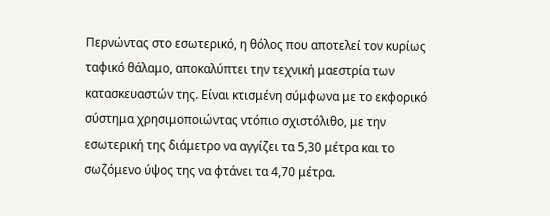Περνώντας στο εσωτερικό, η θόλος που αποτελεί τον κυρίως ταφικό θάλαμο, αποκαλύπτει την τεχνική μαεστρία των κατασκευαστών της. Είναι κτισμένη σύμφωνα με το εκφορικό σύστημα χρησιμοποιώντας ντόπιο σχιστόλιθο, με την εσωτερική της διάμετρο να αγγίζει τα 5,30 μέτρα και το σωζόμενο ύψος της να φτάνει τα 4,70 μέτρα.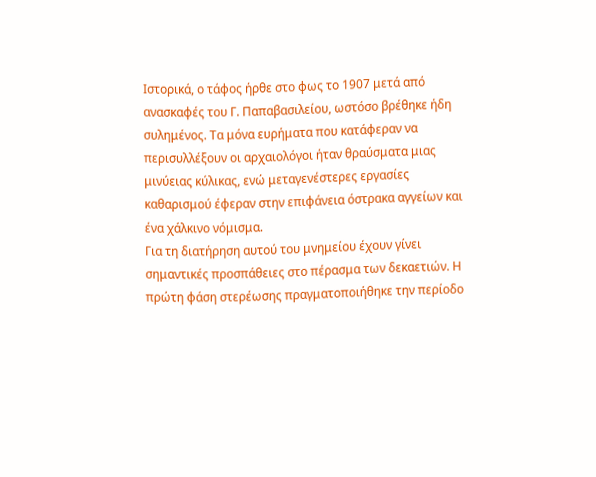Ιστορικά, ο τάφος ήρθε στο φως το 1907 μετά από ανασκαφές του Γ. Παπαβασιλείου, ωστόσο βρέθηκε ήδη συλημένος. Τα μόνα ευρήματα που κατάφεραν να περισυλλέξουν οι αρχαιολόγοι ήταν θραύσματα μιας μινύειας κύλικας, ενώ μεταγενέστερες εργασίες καθαρισμού έφεραν στην επιφάνεια όστρακα αγγείων και ένα χάλκινο νόμισμα.
Για τη διατήρηση αυτού του μνημείου έχουν γίνει σημαντικές προσπάθειες στο πέρασμα των δεκαετιών. Η πρώτη φάση στερέωσης πραγματοποιήθηκε την περίοδο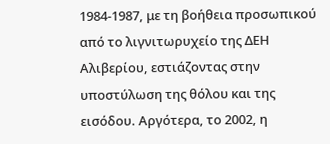1984-1987, με τη βοήθεια προσωπικού από το λιγνιτωρυχείο της ΔΕΗ Αλιβερίου, εστιάζοντας στην υποστύλωση της θόλου και της εισόδου. Αργότερα, το 2002, η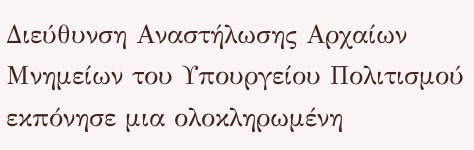Διεύθυνση Αναστήλωσης Αρχαίων Μνημείων του Υπουργείου Πολιτισμού εκπόνησε μια ολοκληρωμένη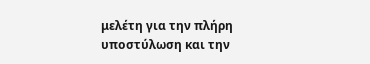μελέτη για την πλήρη υποστύλωση και την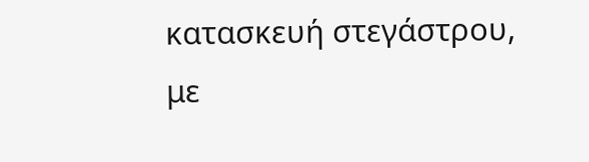κατασκευή στεγάστρου, με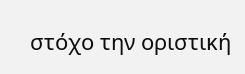στόχο την οριστική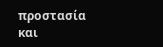προστασία και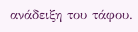ανάδειξη του τάφου.